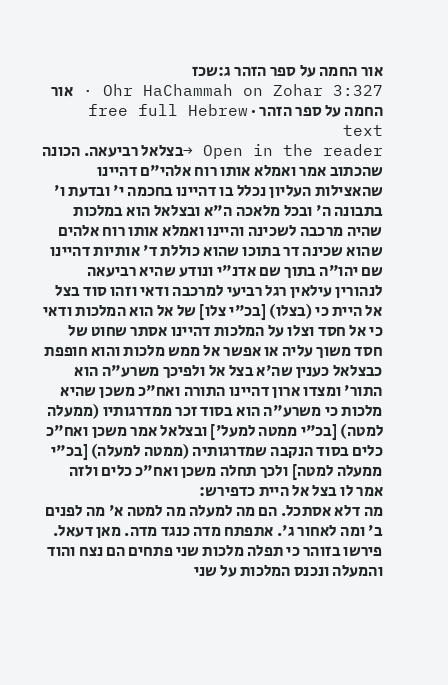אור החמה על ספר הזהר ג:שכז
Ohr HaChammah on Zohar 3:327 · אור החמה על ספר הזהר · free full Hebrew text
Open in the reader →בצלאל רביעאה. הכונה שהכתוב אמר ואמלא אותו רוח אלהי"ם דהיינו שהאצילות העליון נכלל בו דהיינו בחכמה י' ובדעת ו' בתבונה ה' ובכל מלאכה ה"א ובצלאל הוא במלכות שהיה מרכבה לשכינה והיינו ואמלא אותו רוח אלהים שהוא שכינה דר בתוכו שהוא כוללת ד' אותיות דהיינו שם יהו"ה בתוך שם אדנ"י ונודע שהיא רביעאה לנהורין עילאין רגל רביעי למרכבה ודאי וזהו סוד בצל אל היית כי (בצלו) [בכ"י צלו] של אל הוא המלכות ודאי כי אל חסד וצלו על המלכות דהיינו אסתר שחוט של חסד משוך עליה או אפשר אל ממש מלכות והוא חופפת כבצלאל כענין שה'א בצל אל ולפיכך משרע"ה הוא התור' ומצדו ארון דהיינו התורה ואח"כ משכן שהיא מלכות כי משרע"ה הוא בסוד זכר ממדרגותיו (ממעלה למטה) [בכ"י ממטה למעל'] ובצלאל אמר משכן ואח"כ כלים בסוד הנקבה שמדרגותיה (ממטה למעלה) [בכ"י ממעלה למטה] ולכך תחלה משכן ואח"כ כלים ולזה אמר לו בצל אל היית כדפירש:
מה דלא אסתכל. הם מה למעלה מה למטה א' מה לפנים ב' ומה לאחור ג'. אתפתח מדה כנגד מדה. מאן דעאל. פירשו בזוהר כי תפלה מלכות שני פתחים הם נצח והוד והמעלה ונכנס המלכות על שני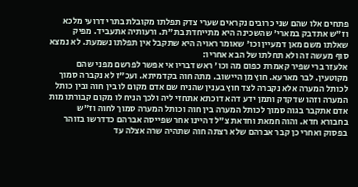פתחים אלו שהם שני כרובים נקראים שערי צדק תפלתו מקובלת בתרי דרועי מלכא וז"ש אתדבק במארי' שהשכינה היא מתייחדת בת"ת. ורעותיה אתעביד. מפיק שאלתו משם מאן דמעיין וכו' שאומר ראויה היא שתקבל אין תפלתו נשמעת. לא נמצא סוף מעשה זה ולא תחלתו של הבא אחריו:
אלעזר ברי שפיר קאמרת כפום מה וכו' ראש דבריו אי אפשר לפרשם מפני שהם מקוטעין. לבר מארעא. חוץ מן היישוב. מתה חוה בקדמיתא. ועכ"ז לא נקברה סמוך לכותל המערה אלא נקברה לצד חוץ בענין שהניח שם אדם מקום לו בין חוה ובין כותל המערה וזהו שדקדק ותמן ידע דהא דוכתא אתחזי ליה ולכך הניח לו מקום קבורתו מות אדם אתקבר בגוה סמוך לכותל המערה בין חוה וכותל המערה סמוך לחוה וז"ש בחבורא חדא. והוה חמאת וחדאת צ"ל דהיינו אחר שפייסה אברהם כדדרשו בזוהר בפסוק ואחרי כן קבר אברהם שלא רצתה חוה שתהיה שרה אצלה עד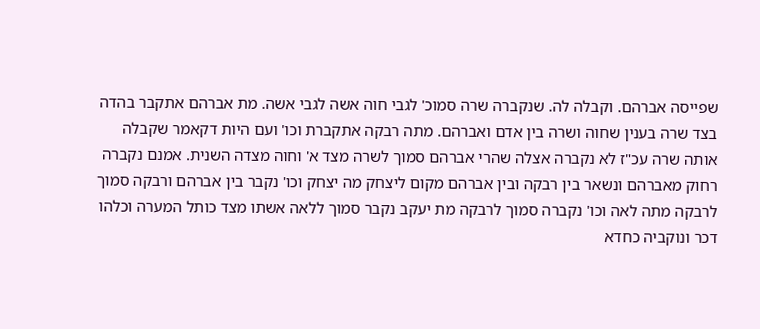שפייסה אברהם. וקבלה לה. שנקברה שרה סמוכ' לגבי חוה אשה לגבי אשה. מת אברהם אתקבר בהדה בצד שרה בענין שחוה ושרה בין אדם ואברהם. מתה רבקה אתקברת וכו' ועם היות דקאמר שקבלה אותה שרה עכ"ז לא נקברה אצלה שהרי אברהם סמוך לשרה מצד א' וחוה מצדה השנית. אמנם נקברה רחוק מאברהם ונשאר בין רבקה ובין אברהם מקום ליצחק מה יצחק וכו' נקבר בין אברהם ורבקה סמוך לרבקה מתה לאה וכו' נקברה סמוך לרבקה מת יעקב נקבר סמוך ללאה אשתו מצד כותל המערה וכלהו דכר ונוקביה כחדא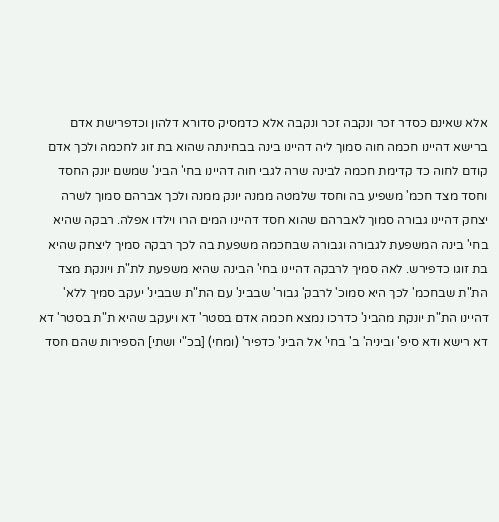אלא שאינם כסדר זכר ונקבה זכר ונקבה אלא כדמסיק סדורא דלהון וכדפרישת אדם ברישא דהיינו חכמה חוה סמוך ליה דהיינו בינה בבחינתה שהוא בת זוג לחכמה ולכך אדם קודם לחוה כד קדימת חכמה לבינה שרה לגבי חוה דהיינו בחי' הבינ' שמשם יונק החסד וחסד מצד חכמ' משפיע בה וחסד שלמטה ממנה יונק ממנה ולכך אברהם סמוך לשרה יצחק דהיינו גבורה סמוך לאברהם שהוא חסד דהיינו המים הרו וילדו אפלה. רבקה שהיא בחי' בינה המשפעת לגבורה וגבורה שבחכמה משפעת בה לכך רבקה סמיך ליצחק שהיא בת זוגו כדפירש. לאה סמיך לרבקה דהיינו בחי' הבינה שהיא משפעת לת"ת ויונקת מצד הת"ת שבחכמ' לכך היא סמוכ' לרבק' גבור' שבבינ' עם הת"ת שבבינ' יעקב סמיך ללא' דהיינו הת"ת יונקת מהבינ' כדרכו נמצא חכמה אדם בסטר' דא ויעקב שהיא ת"ת בסטר' דא דא רישא ודא סיפ' וביניה' ב' בחי' אל הבינ' כדפיר' (ומחי) [בכ"י ושתי] הספירות שהם חסד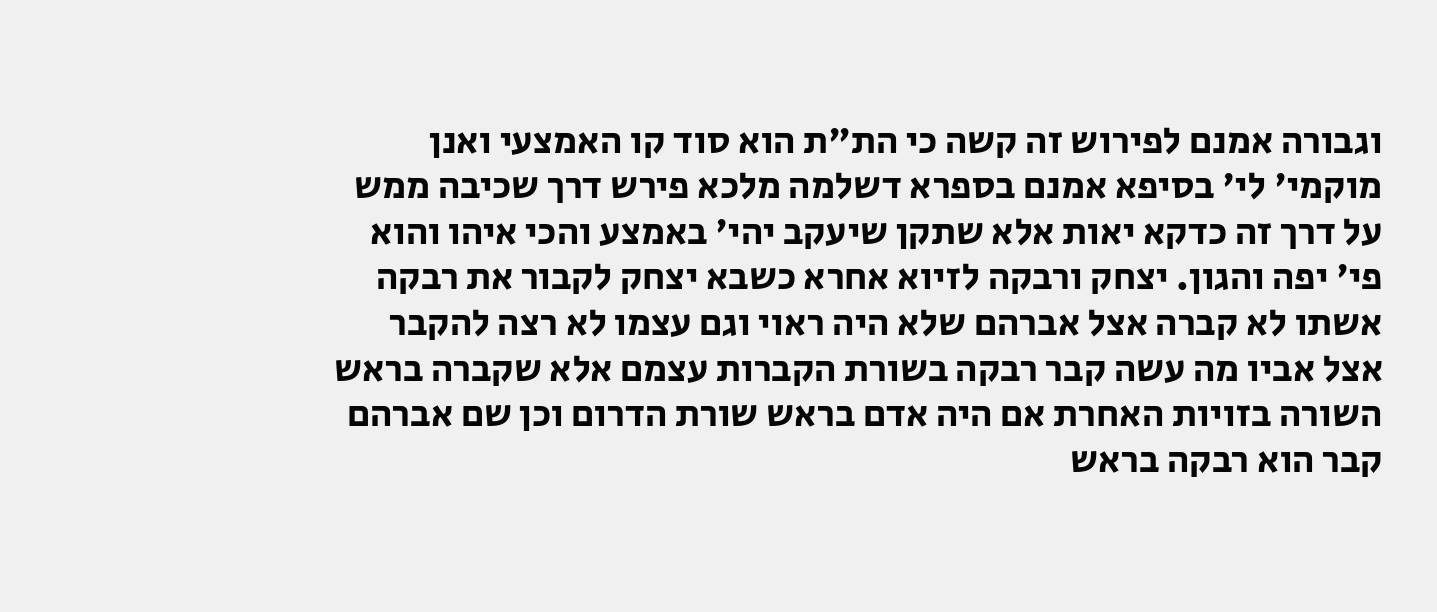וגבורה אמנם לפירוש זה קשה כי הת"ת הוא סוד קו האמצעי ואנן מוקמי' לי' בסיפא אמנם בספרא דשלמה מלכא פירש דרך שכיבה ממש על דרך זה כדקא יאות אלא שתקן שיעקב יהי' באמצע והכי איהו והוא פי' יפה והגון. יצחק ורבקה לזיוא אחרא כשבא יצחק לקבור את רבקה אשתו לא קברה אצל אברהם שלא היה ראוי וגם עצמו לא רצה להקבר אצל אביו מה עשה קבר רבקה בשורת הקברות עצמם אלא שקברה בראש השורה בזויות האחרת אם היה אדם בראש שורת הדרום וכן שם אברהם קבר הוא רבקה בראש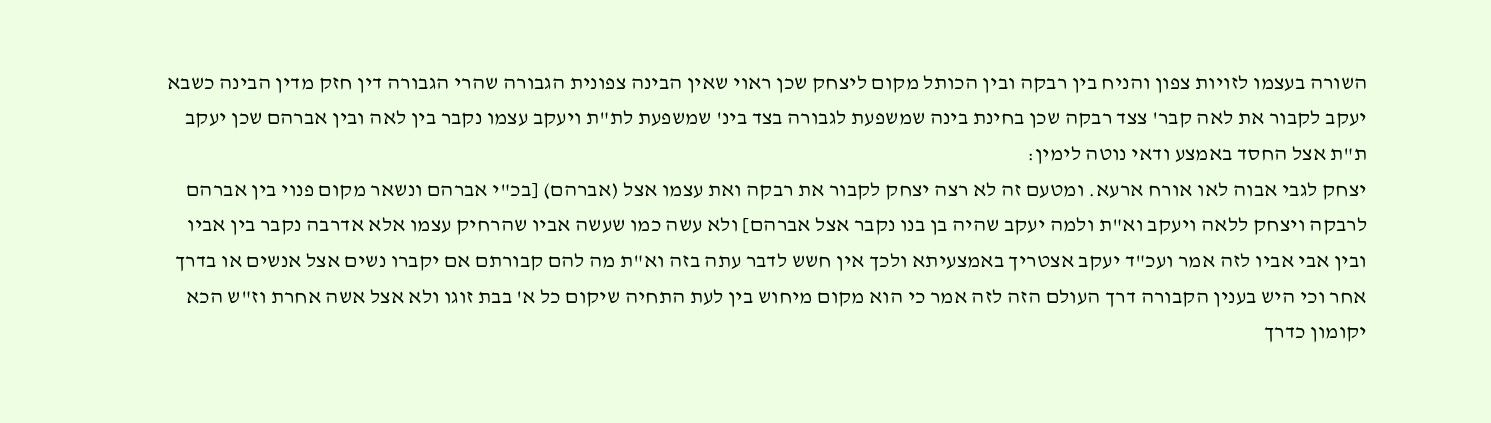השורה בעצמו לזויות צפון והניח בין רבקה ובין הכותל מקום ליצחק שכן ראוי שאין הבינה צפונית הגבורה שהרי הגבורה דין חזק מדין הבינה כשבא יעקב לקבור את לאה קבר' צצד רבקה שכן בחינת בינה שמשפעת לגבורה בצד בינ' שמשפעת לת"ת ויעקב עצמו נקבר בין לאה ובין אברהם שכן יעקב ת"ת אצל החסד באמצע ודאי נוטה לימין:
יצחק לגבי אבוה לאו אורח ארעא. ומטעם זה לא רצה יצחק לקבור את רבקה ואת עצמו אצל (אברהם) [בכ"י אברהם ונשאר מקום פנוי בין אברהם לרבקה ויצחק ללאה ויעקב וא"ת ולמה יעקב שהיה בן בנו נקבר אצל אברהם] ולא עשה כמו שעשה אביו שהרחיק עצמו אלא אדרבה נקבר בין אביו ובין אבי אביו לזה אמר ועכ"ד יעקב אצטריך באמצעיתא ולכך אין חשש לדבר עתה בזה וא"ת מה להם קבורתם אם יקברו נשים אצל אנשים או בדרך אחר וכי היש בענין הקבורה דרך העולם הזה לזה אמר כי הוא מקום מיחוש בין לעת התחיה שיקום כל א' בבת זוגו ולא אצל אשה אחרת וז"ש הכא יקומון כדרך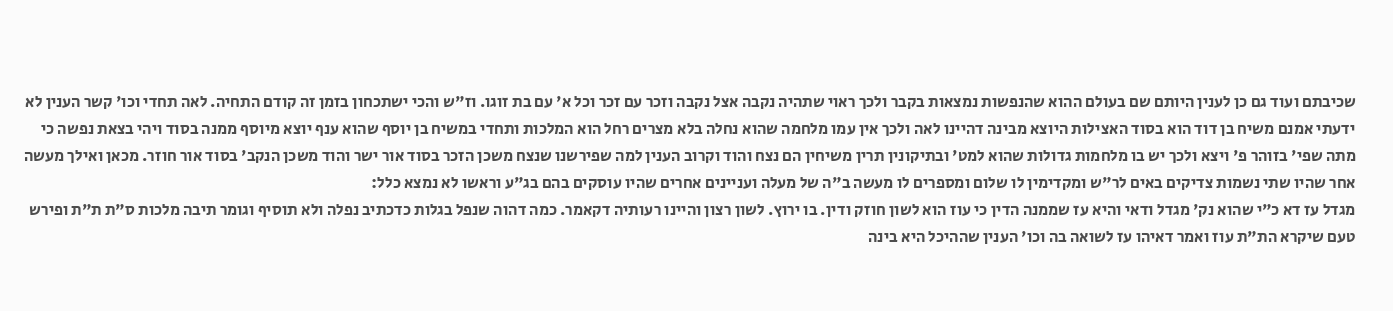שכיבתם ועוד גם כן לענין היותם שם בעולם ההוא שהנפשות נמצאות בקבר ולכך ראוי שתהיה נקבה אצל נקבה וזכר עם זכר וכל א' עם בת זוגו. וז"ש והכי ישתכחון בזמן זה קודם התחיה. לאה תחדי וכו' קשר הענין לא ידעתי אמנם משיח בן דוד הוא בסוד האצילות היוצא מבינה דהיינו לאה ולכך אין עמו מלחמה שהוא נחלה בלא מצרים רחל הוא המלכות ותחדי במשיח בן יוסף שהוא ענף יוצא מיוסף ממנה בסוד ויהי בצאת נפשה כי מתה שפי' בזוהר פ' ויצא ולכך יש בו מלחמות גדולות שהוא למט' ובתיקונין תרין משיחין הם נצח והוד וקרוב הענין למה שפירשנו שנצח משכן הזכר בסוד אור ישר והוד משכן הנקב' בסוד אור חוזר. מכאן ואילך מעשה אחר שהיו שתי נשמות צדיקים באים לר"ש ומקדימין לו שלום ומספרים לו מעשה ב"ה של מעלה ועניינים אחרים שהיו עוסקים בהם בג"ע וראשו לא נמצא כלל:
מגדל עז דא כ"י שהוא נק' מגדל ודאי והיא עז שממנה הדין כי עוז הוא לשון חוזק ודין. בו ירוץ. לשון רצון והיינו רעותיה דקאמר. כמה דהוה שנפל בגלות כדכתיב נפלה ולא תוסיף וגומר תיבה מלכות ס"ת ת"ת ופירש טעם שיקרא הת"ת עוז ואמר דאיהו עז לשואה בה וכו' הענין שההיכל היא בינה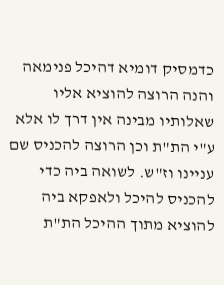כדמסיק דומיא דהיכל פנימאה והנה הרוצה להוציא אליו שאלותיו מבינה אין דרך לו אלא ע"י הת"ת וכן הרוצה להכניס שם עניינו וז"ש. לשואה ביה כדי להכניס להיכל ולאפקא ביה להוציא מתוך ההיכל הת"ת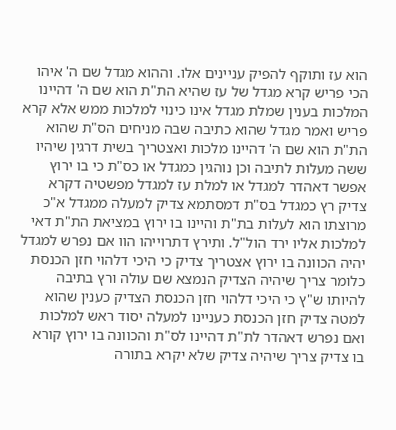הוא עז ותוקף להפיק עניינים אלו. וההוא מגדל שם ה' איהו הכי פריש קרא מגדל של עז שהיא הת"ת הוא שם ה' דהיינו המלכות בענין שמלת מגדל אינו כינוי למלכות ממש אלא קרא פריש ואמר מגדל שהוא כתיבה שבה מניחים הס"ת שהוא הת"ת הוא שם ה' דהיינו מלכות ואצטריך בשית דרגין שיהיו ששה מעלות לתיבה וכן נוהגין כמגדל או כס"ת כי בו ירוץ אפשר דאהדר למגדל או למלת עז למגדל מפשטיה דקרא צדיק רץ כמגדל בס"ת דמסתמא צדיק למעלה ממגדל א"כ מרוצתו הוא לעלות בת"ת והיינו בו ירוץ במציאת הת"ת דאי למלכות אליו ירד הול"ל. ותירץ דתרוייהו הוו אם נפרש למגדל יהיה הכוונה בו ירוץ אצטריך צדיק כי היכי דלהוי חזן הכנסת כלומר צריך שיהיה הצדיק הנמצא שם עולה ורץ בתיבה להיותו ש"ץ כי היכי דלהוי חזן הכנסת הצדיק כענין שהוא למטה צדיק חזן הכנסת כעניינו למעלה יסוד ראש למלכות ואם נפרש דאהדר לת"ת דהיינו לס"ת והכוונה בו ירוץ קורא בו צדיק צריך שיהיה צדיק שלא יקרא בתורה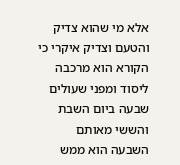אלא מי שהוא צדיק והטעם וצדיק איקרי כי הקורא הוא מרכבה ליסוד ומפני שעולים שבעה ביום השבת והששי מאותם השבעה הוא ממש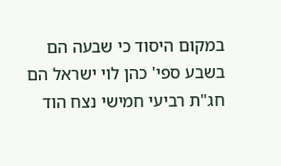במקום היסוד כי שבעה הם בשבע ספי' כהן לוי ישראל הם חג"ת רביעי חמישי נצח הוד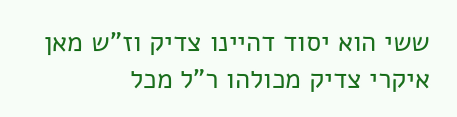ששי הוא יסוד דהיינו צדיק וז"ש מאן איקרי צדיק מכולהו ר"ל מכל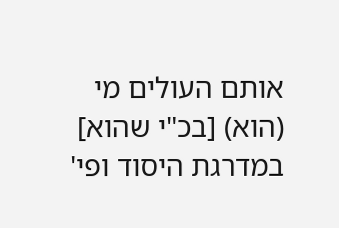אותם העולים מי (הוא) [בכ"י שהוא] במדרגת היסוד ופי'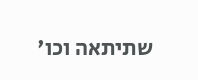שתיתאה וכו'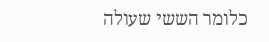כלומר הששי שעולה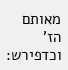מאותם הז' וכדפירש: